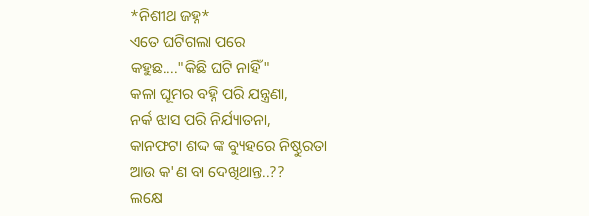*ନିଶୀଥ ଜହ୍ନ*
ଏତେ ଘଟିଗଲା ପରେ
କହୁଛ...."କିଛି ଘଟି ନାହିଁ"
କଳା ଘୂମର ବହ୍ନି ପରି ଯନ୍ତ୍ରଣା,
ନର୍କ ଝାସ ପରି ନିର୍ଯ୍ୟାତନା,
କାନଫଟା ଶଦ୍ଦ ଙ୍କ ବ୍ୟୁହରେ ନିଷ୍ଠୁରତା
ଆଉ କ'ଣ ବା ଦେଖିଥାନ୍ତ..??
ଲକ୍ଷେ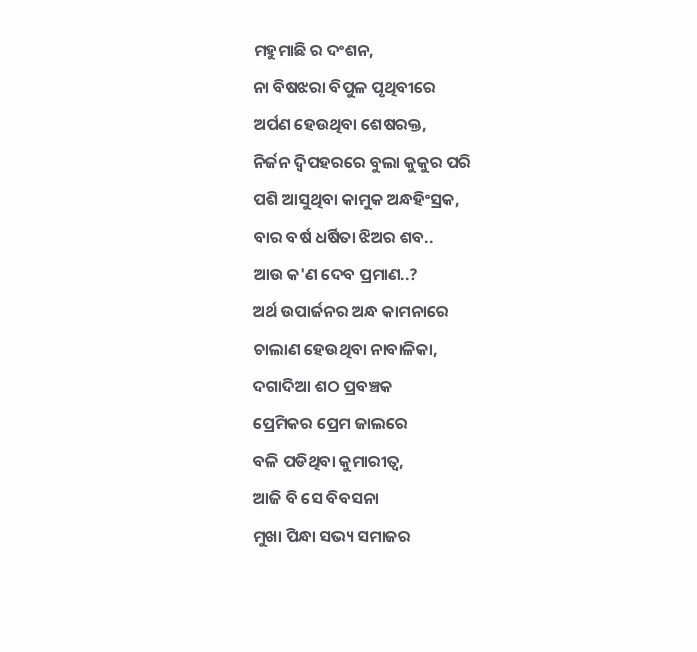ମହୁମାଛି ର ଦଂଶନ,
ନା ବିଷଝରା ବିପୁଳ ପୃଥିବୀରେ
ଅର୍ପଣ ହେଉଥିବା ଶେଷରକ୍ତ,
ନିର୍ଜନ ଦ୍ବିପହରରେ ବୁଲା କୁକୁର ପରି
ପଶି ଆସୁଥିବା କାମୁକ ଅନ୍ଧହିଂସ୍ରକ,
ବାର ବର୍ଷ ଧର୍ଷିତା ଝିଅର ଶବ..
ଆଉ କ'ଣ ଦେବ ପ୍ରମାଣ..?
ଅର୍ଥ ଉପାର୍ଜନର ଅନ୍ଧ କାମନାରେ
ଚାଲାଣ ହେଉଥିବା ନାବାଳିକା,
ଦଗାଦିଆ ଶଠ ପ୍ରବଞ୍ଚକ
ପ୍ରେମିକର ପ୍ରେମ ଜାଲରେ
ବଳି ପଡିଥିବା କୁମାରୀତ୍ବ,
ଆଜି ବି ସେ ବିବସନା
ମୁଖା ପିନ୍ଧା ସଭ୍ୟ ସମାଜର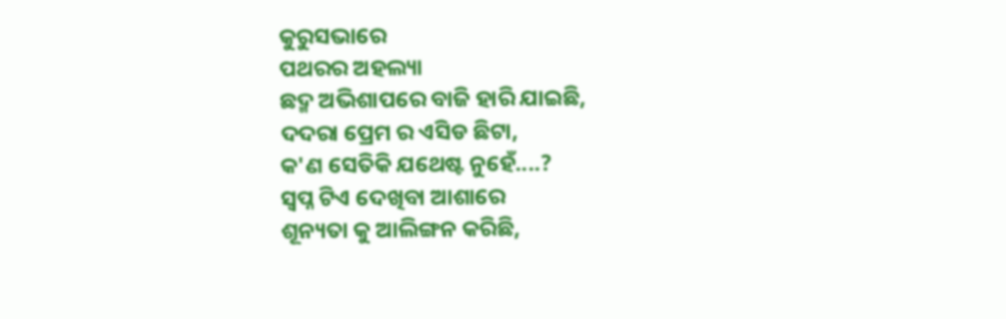କୁରୁସଭାରେ
ପଥରର ଅହଲ୍ୟା
ଛଦ୍ମ ଅଭିଶାପରେ ବାଜି ହାରି ଯାଇଛି,
ଦଦରା ପ୍ରେମ ର ଏସିଡ ଛିଟା,
କ'ଣ ସେତିକି ଯଥେଷ୍ଟ ନୁହେଁ....?
ସ୍ବପ୍ନ ଟିଏ ଦେଖିବା ଆଶାରେ
ଶୂନ୍ୟତା କୁ ଆଲିଙ୍ଗନ କରିଛି,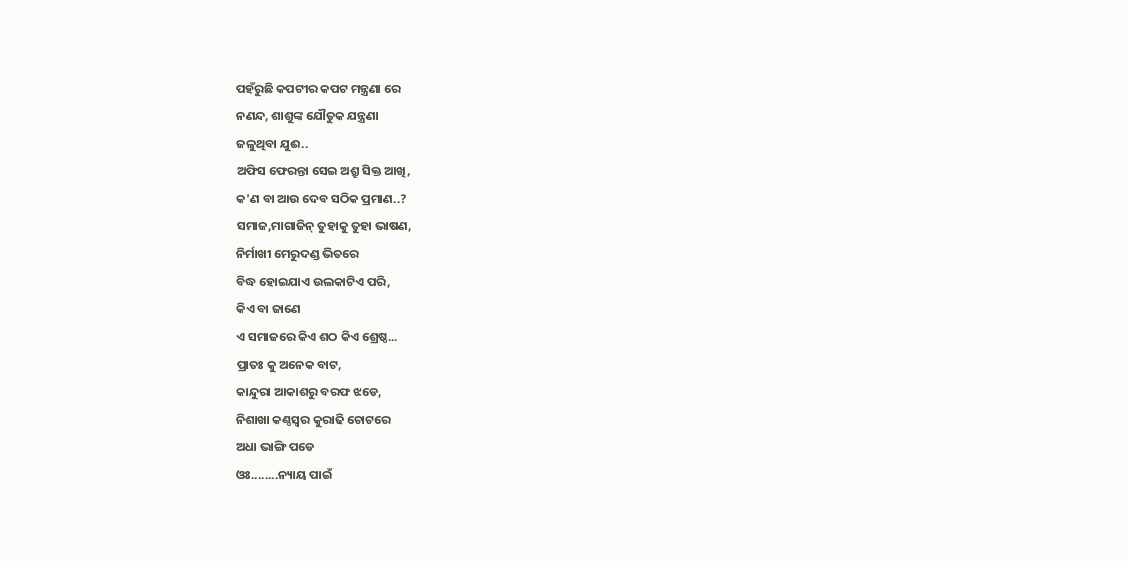ପହଁରୁଛି କପଟୀର କପଟ ମନ୍ତ୍ରଣା ରେ
ନଣନ୍ଦ, ଶାଶୁଙ୍କ ଯୌତୁକ ଯନ୍ତ୍ରଣା
ଜଳୁଥିବା ଯୁଈ..
ଅଫିସ ଫେରନ୍ତା ସେଇ ଅଶ୍ରୁ ସିକ୍ତ ଆଖି,
କ'ଣ ବା ଆଉ ଦେବ ସଠିକ ପ୍ରମାଣ..?
ସମାଜ,ମାଗାଜିନ୍ ତୁହାକୁ ତୁହା ଭାଷଣ,
ନିର୍ମାଖୀ ମେରୁଦଣ୍ଡ ଭିତରେ
ବିଦ୍ଧ ହୋଇଯାଏ ଉଲକାଟିଏ ପରି,
କିଏ ବା ଜାଣେ
ଏ ସମାଜରେ କିଏ ଶଠ କିଏ ଶ୍ରେଷ୍ଠ...
ପ୍ରାତଃ କୁ ଅନେକ ବାଟ,
କାନ୍ଦୁରା ଆକାଶରୁ ବରଫ ଝଡେ,
ନିଶାଖା କଣ୍ଠସ୍ୱର କୁରାଢି ଚୋଟରେ
ଅଧା ଭାଙ୍ଗି ପଡେ
ଓଃ........ନ୍ୟାୟ ପାଇଁ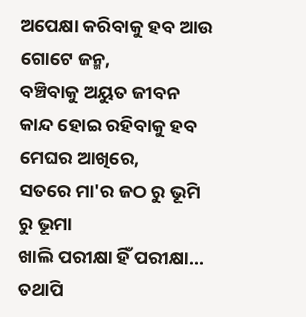ଅପେକ୍ଷା କରିବାକୁ ହବ ଆଉ ଗୋଟେ ଜନ୍ମ,
ବଞ୍ଚିବାକୁ ଅୟୁତ ଜୀବନ
କାନ୍ଦ ହୋଇ ରହିବାକୁ ହବ
ମେଘର ଆଖିରେ,
ସତରେ ମା'ର ଜଠ ରୁ ଭୂମି ରୁ ଭୂମା
ଖାଲି ପରୀକ୍ଷା ହିଁ ପରୀକ୍ଷା...
ତଥାପି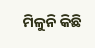ମିଳୁନି କିଛି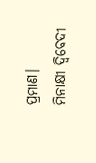ପ୍ରମାଣ।
ମିନାକ୍ଷୀ ଦ୍ବିବେଦୀ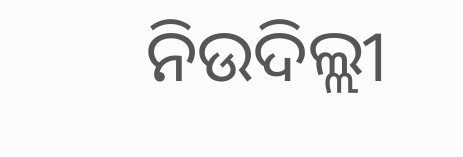ନିଉଦିଲ୍ଲୀ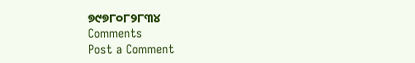୭୯୭୮୦୮୨୮୩୪
Comments
Post a Comment